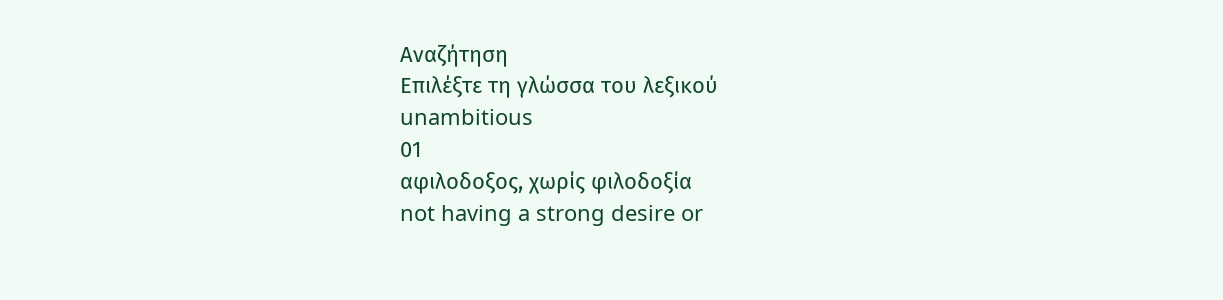Αναζήτηση
Επιλέξτε τη γλώσσα του λεξικού
unambitious
01
αφιλοδοξος, χωρίς φιλοδοξία
not having a strong desire or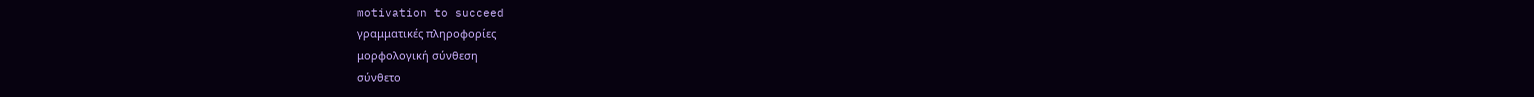motivation to succeed
γραμματικές πληροφορίες
μορφολογική σύνθεση
σύνθετο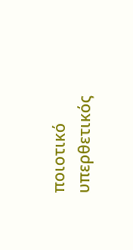ποιοτικό
υπερθετικός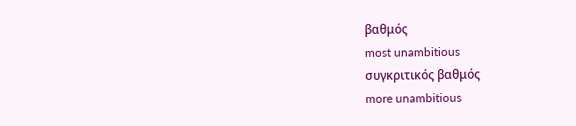βαθμός
most unambitious
συγκριτικός βαθμός
more unambitious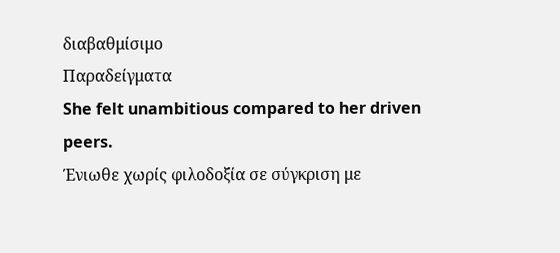διαβαθμίσιμο
Παραδείγματα
She felt unambitious compared to her driven peers.
Ένιωθε χωρίς φιλοδοξία σε σύγκριση με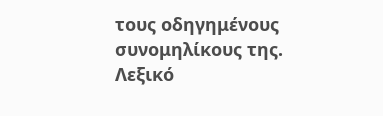τους οδηγημένους συνομηλίκους της.
Λεξικό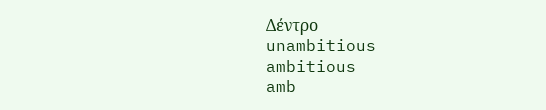Δέντρο
unambitious
ambitious
amb